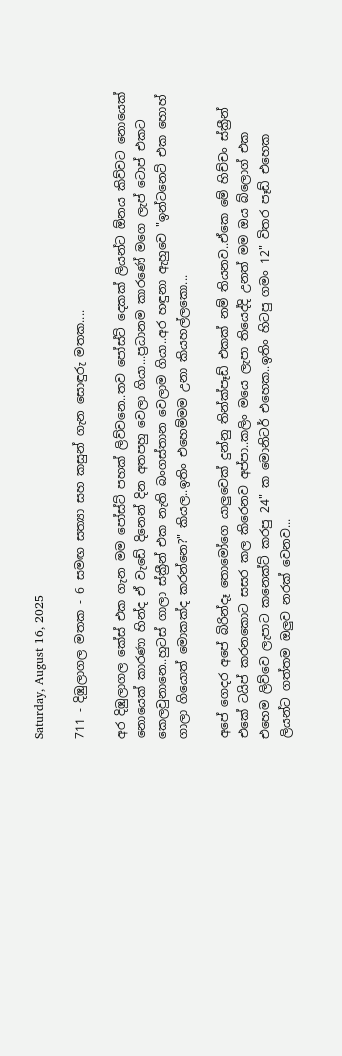Saturday, August 16, 2025

711 - දිඹුලාගල මතක - 6 සමඟ සත්‍යා සහ කසුන් ගැන සොඳුරු මතක....

අර දිඹුලාගල කේස් එක ගැන මම පෝස්ට් පහක් ලිව්වනෙ..තව පෝස්ට් දෙකක් ලියන්ට ඕනය කිව්වට නොයෙක් නොයෙක් කාරණා හින්ද ඒ වැඩේ දිනෙන් දින අතපහු වෙලා ගියා...ප්‍රධානම කාරණේ මගෙ ලැප් ටොප් එකට කෙලවුනානෙ..හුටස් ගාලා ස්ක්‍රීන් එක නැති බංගස්තාන වෙලාම ගියා..අර හඳුනා ඇහුවෙ "ඉන්ටනෙට් එක හොහ් ගාලා ගියොත් මොකක්ද කරන්නෙ?" කියල..ඉතිං එහෙම්මම උනා කියහල්ලකො...

අපේ ගෙදර අපේ බිරින්දෑ තොමෝගෙ යාලුවෙක් දුන්නු තින්ක්පෑඩ් එකක් නම් තියනව..ඒකෙ මේ හිච්චං ස්ක්‍රීන් එකේ ටයිප් කරනකොට සසර කල කිරෙනව අප්පා..කලිං මයෙ ලැපා තියෙද්දි උනත් මම ඔය බ්ලොග් එක එහෙම ලිව්වෙ ලැපාට කනෙක්ට් කරපු 24" ක මොනිටර් එහෙක..ඉතිං හිටපු ගමං 12" විතර පෑඩ් එහෙක ලියන්ට ගත්තම ඔලුව නරක් වෙනව...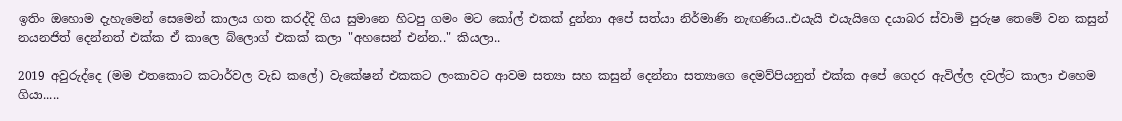ඉතිං ඔහොම දැහැමෙන් සෙමෙන් කාලය ගත කරද්දි ගිය සුමානෙ හිටපු ගමං මට කෝල් එකක් දුන්නා අපේ සත්යා නිර්මාණි නැඟණිය..එයැයි එයැයිගෙ දයාබර ස්වාමි පුරුෂ තෙමේ වන කසුන් නයනජිත් දෙන්නත් එක්ක ඒ කාලෙ බ්ලොග් එකක් කලා "අහසෙන් එන්න.." කියලා..

2019 අවුරුද්දෙ (මම එතකොට කටාර්වල වැඩ කලේ) වැකේෂන් එකකට ලංකාවට ආවම සත්‍යා සහ කසුන් දෙන්නා සත්‍යාගෙ දෙමව්පියනුත් එක්ක අපේ ගෙදර ඇවිල්ල දවල්ට කාලා එහෙම ගියා.....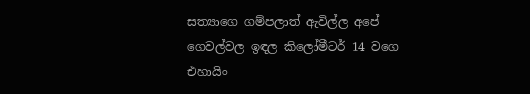සත්‍යාගෙ ගම්පලාත් ඇවිල්ල අපේ ගෙවල්වල ඉඳල කිලෝමීටර් 14 වගෙ එහායිං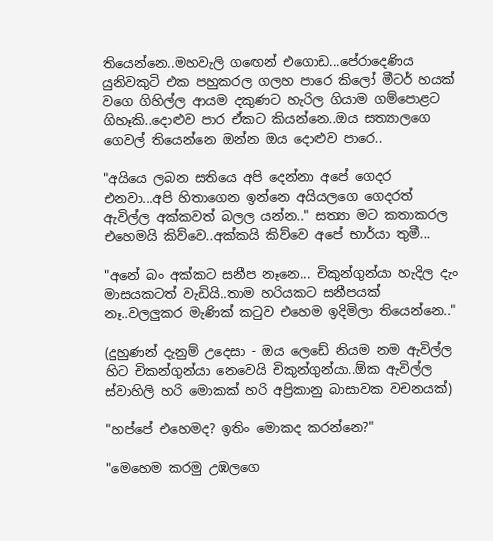තියෙන්නෙ..මහවැලි ගඟෙන් එගොඩ...පේරාදෙණිය යුනිවකුටි එක පහුකරල ගලහ පාරෙ කිලෝ මීටර් හයක් වගෙ ගිහිල්ල ආයම දකුණට හැරිල ගියාම ගම්පොළට ගිහෑකි..දොළුව පාර ඒකට කියන්නෙ..ඔය සත්‍යාලගෙ ගෙවල් තියෙන්නෙ ඔන්න ඔය දොළුව පාරෙ..

"අයියෙ ලබන සතියෙ අපි දෙන්නා අපේ ගෙදර එනවා...අපි හිතාගෙන ඉන්නෙ අයියලගෙ ගෙදරත් ඇවිල්ල අක්කවත් බලල යන්න.." සත්‍යා මට කතාකරල එහෙමයි කිව්වෙ..අක්කයි කිව්වෙ අපේ භාර්යා තුමී...

"අනේ බං අක්කට සනීප නෑනෙ... චිකුන්ගුන්යා හැදිල දැං මාසයකටත් වැඩියි..තාම හරියකට සනීපයක් නෑ..වලලුකර මැණික් කටුව එහෙම ඉදිමිලා තියෙන්නෙ.."

(දුහුණන් දැනුම් උදෙසා - ඔය ලෙඩේ නියම නම ඇවිල්ල හිට චිකන්ගුන්යා නෙවෙයි චිකුන්ගුන්යා..ඕක ඇවිල්ල ස්වාහිලි හරි මොකක් හරි අප්‍රිකානු බාසාවක වචනයක්)

"හප්පේ එහෙමද? ඉතිං මොකද කරන්නෙ?"

"මෙහෙම කරමු උඹලගෙ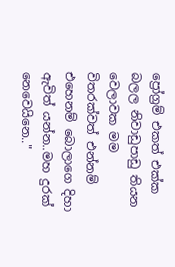ප්‍රෝග්‍රම් එකත් එක්ක බලල නිවාඩුපාඩු තියන වෙලාවක මම විතරක්වත් එන්නම් එහෙනම් බොලාගෙ දිහා ඇවිත් යන්න..මහ දුරක් නෙවෙයිනෙ.."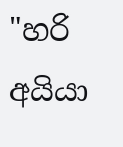"හරි අයියා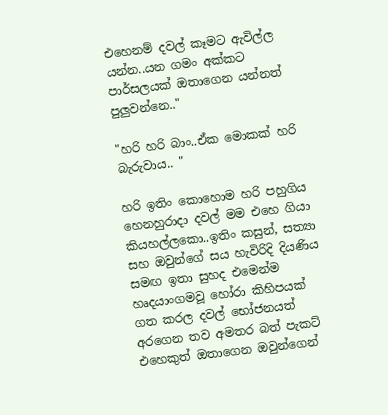එහෙනම් දවල් කෑමට ඇවිල්ල යන්න..යන ගමං අක්කට පාර්සලයක් ඔතාගෙන යන්නත් පුලුවන්නෙ.."

"හරි හරි බාං..ඒක මොකක් හරි බැරුවාය.. "

හරි ඉතිං කොහොම හරි පහුගිය හෙනහුරාදා දවල් මම එහෙ ගියා කියහල්ලකො..ඉතිං කසුන්, සත්‍යා සහ ඔවුන්ගේ සය හැවිරිදි දියණිය සමඟ ඉතා සුහද එමෙන්ම හෘදයාංගමවූ හෝරා කිහිපයක් ගත කරල දවල් භෝජනයත් අරගෙන තව අමතර බත් පැකට් එහෙකුත් ඔතාගෙන ඔවුන්ගෙන්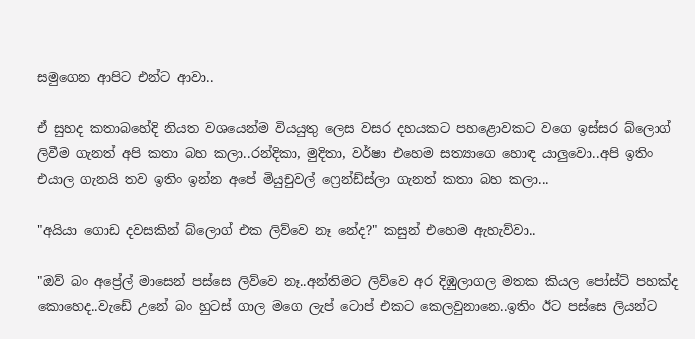සමුගෙන ආපිට එන්ට ආවා..

ඒ සුහද කතාබහේදි නියත වශයෙන්ම වියයුතු ලෙස වසර දහයකට පහළොවකට වගෙ ඉස්සර බ්ලොග් ලිවීම ගැනත් අපි කතා බහ කලා..රන්දිකා, මුදිතා, වර්ෂා එහෙම සත්‍යාගෙ හොඳ යාලුවො..අපි ඉතිං එයාල ගැනයි තව ඉතිං ඉන්න අපේ මියුචුවල් ෆ්‍රෙන්ඩ්ස්ලා ගැනත් කතා බහ කලා...

"අයියා ගොඩ දවසකින් බ්ලොග් එක ලිව්වෙ නෑ නේද?" කසුන් එහෙම ඇහැව්වා..

"ඔව් බං අප්‍රේල් මාසෙන් පස්සෙ ලිව්වෙ නෑ..අන්තිමට ලිව්වෙ අර දිඹුලාගල මතක කියල පෝස්ට් පහක්ද කොහෙද..වැඩේ උනේ බං හුටස් ගාල මගෙ ලැප් ටොප් එකට කෙලවුනානෙ..ඉතිං ඊට පස්සෙ ලියන්ට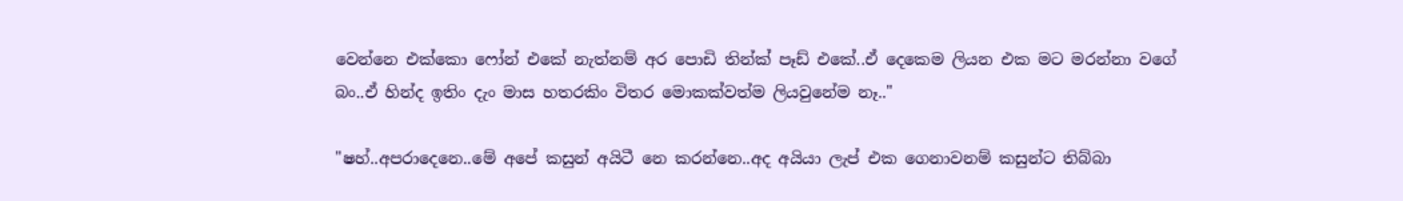වෙන්නෙ එක්කො ෆෝන් එකේ නැත්නම් අර පොඩි තින්ක් පෑඩ් එකේ..ඒ දෙකෙම ලියන එක මට මරන්නා වගේ බං..ඒ හින්ද ඉතිං දැං මාස හතරකිං විතර මොකක්වත්ම ලියවුනේම නෑ.."

"ෂහ්..අපරාදෙනෙ..මේ අපේ කසුන් අයිටී නෙ කරන්නෙ..අද අයියා ලැප් එක ගෙනාවනම් කසුන්ට තිබ්බා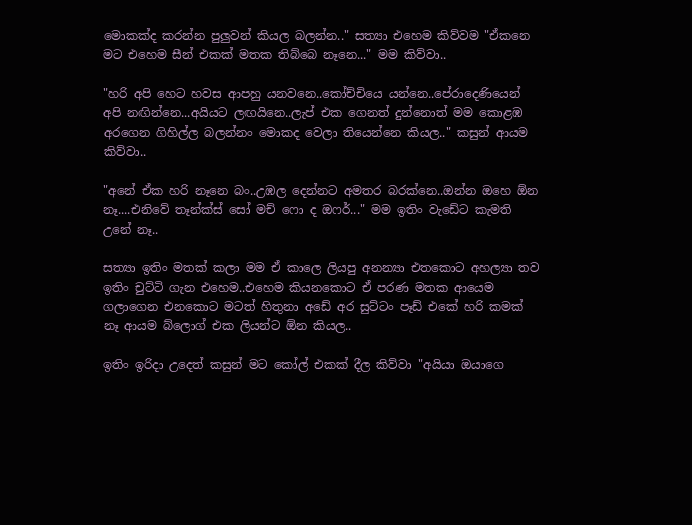මොකක්ද කරන්න පුලුවන් කියල බලන්න.." සත්‍යා එහෙම කිව්වම "ඒකනෙ මට එහෙම සීන් එකක් මතක තිබ්බෙ නෑනෙ..." මම කිව්වා..

"හරි අපි හෙට හවස ආපහු යනවනෙ..කෝච්චියෙ යන්නෙ..පේරාදෙණියෙන් අපි නඟින්නෙ...අයියට ලඟයිනෙ..ලැප් එක ගෙනත් දුන්නොත් මම කොළඹ අරගෙන ගිහිල්ල බලන්නං මොකද වෙලා තියෙන්නෙ කියල.." කසුන් ආයම කිව්වා..

"අනේ ඒක හරි නෑනෙ බං..උඹල දෙන්නට අමතර බරක්නෙ..ඔන්න ඔහෙ ඕන නෑ....එනිවේ තෑන්ක්ස් සෝ මච් ෆො ද ඔෆර්..." මම ඉතිං වැඩේට කැමති උනේ නෑ..

සත්‍යා ඉතිං මතක් කලා මම ඒ කාලෙ ලියපු අනන්‍යා එතකොට අහල්‍යා තව ඉතිං චුට්ටි ගැන එහෙම..එහෙම කියනකොට ඒ පරණ මතක ආයෙම ගලාගෙන එනකොට මටත් හිතුනා අඩේ අර සුට්ටං පෑඩ් එකේ හරි කමක් නෑ ආයම බ්ලොග් එක ලියන්ට ඕන කියල..

ඉතිං ඉරිදා උදෙත් කසුන් මට කෝල් එකක් දීල කිව්වා "අයියා ඔයාගෙ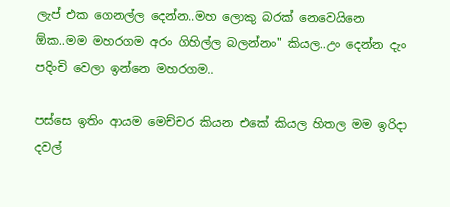ලැප් එක ගෙනල්ල දෙන්න..මහ ලොකු බරක් නෙවෙයිනෙ ඕක..මම මහරගම අරං ගිහිල්ල බලන්නං" කියල..උං දෙන්න දැං පදිංචි වෙලා ඉන්නෙ මහරගම..

පස්සෙ ඉතිං ආයම මෙච්චර කියන එකේ කියල හිතල මම ඉරිදා දවල්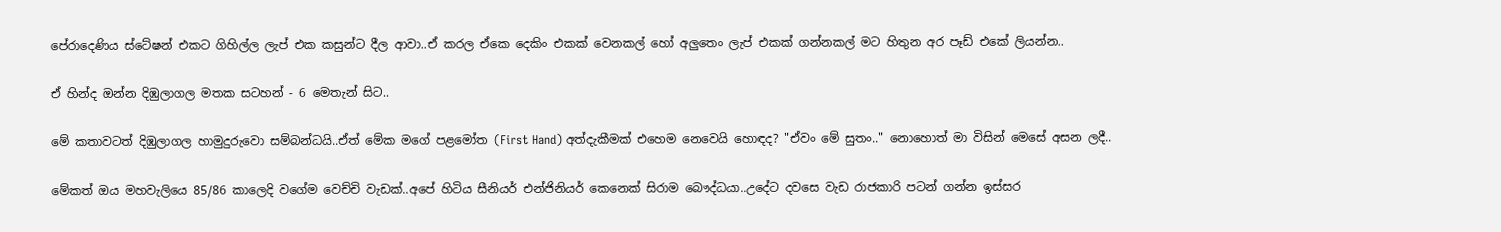පේරාදෙණිය ස්ටේෂන් එකට ගිහිල්ල ලැප් එක කසුන්ට දීල ආවා..ඒ කරල ඒකෙ දෙකිං එකක් වෙනකල් හෝ අලුතෙං ලැප් එකක් ගන්නකල් මට හිතුන අර පෑඩ් එකේ ලියන්න..

ඒ හින්ද ඔන්න දිඹුලාගල මතක සටහන් - 6 මෙතැන් සිට..

මේ කතාවටත් දිඹුලාගල හාමුදුරුවො සම්බන්ධයි..ඒත් මේක මගේ පළමෝත (First Hand) අත්දැකීමක් එහෙම නෙවෙයි හොඳද? "ඒවං මේ සුතං.." නොහොත් මා විසින් මෙසේ අසන ලදී..

මේකත් ඔය මහවැලියෙ 85/86 කාලෙදි වගේම වෙච්චි වැඩක්..අපේ හිටිය සීනියර් එන්ජිනියර් කෙනෙක් සිරාම බෞද්ධයා..උදේට දවසෙ වැඩ රාජකාරි පටන් ගන්න ඉස්සර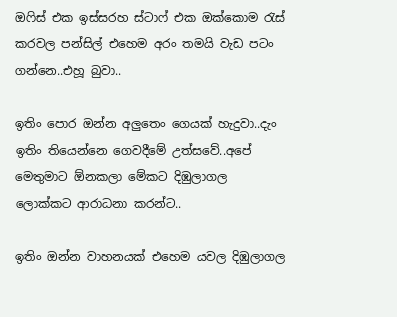ඔෆිස් එක ඉස්සරහ ස්ටාෆ් එක ඔක්කොම රැස් කරවල පන්සිල් එහෙම අරං තමයි වැඩ පටං ගන්නෙ..එහූ බුවා..

ඉතිං පොර ඔන්න අලුතෙං ගෙයක් හැදුවා..දැං ඉතිං තියෙන්නෙ ගෙවදීමේ උත්සවේ..අපේ මෙතුමාට ඕනකලා මේකට දිඹුලාගල ලොක්කට ආරාධනා කරන්ට..

ඉතිං ඔන්න වාහනයක් එහෙම යවල දිඹුලාගල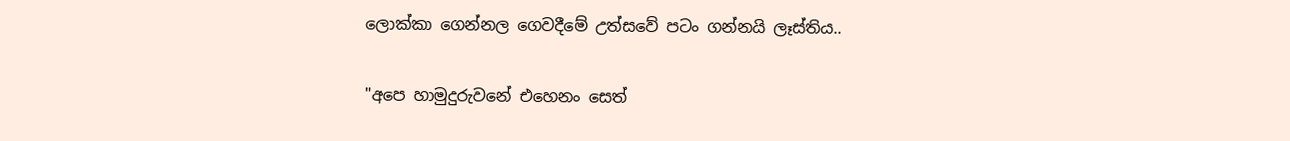ලොක්කා ගෙන්නල ගෙවදීමේ උත්සවේ පටං ගන්නයි ලෑස්තිය..

"අපෙ හාමුදුරුවනේ එහෙනං සෙත්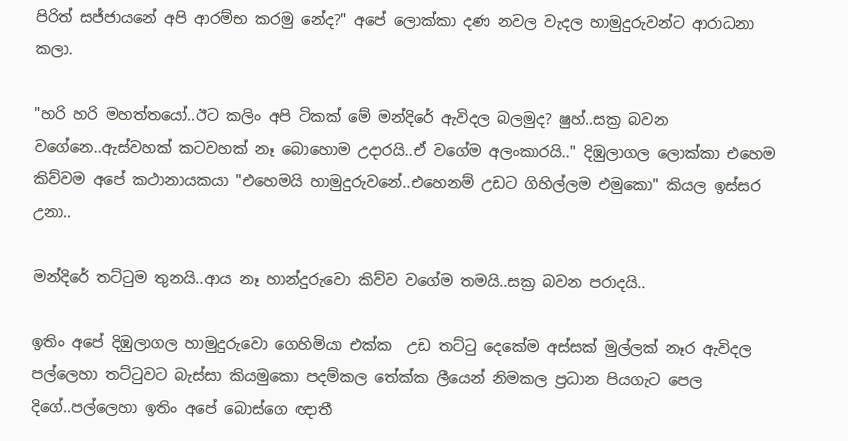පිරිත් සජ්ජායනේ අපි ආරම්භ කරමු නේද?" අපේ ලොක්කා දණ නවල වැදල හාමුදුරුවන්ට ආරාධනා කලා.

"හරි හරි මහත්තයෝ..ඊට කලිං අපි ටිකක් මේ මන්දිරේ ඇවිදල බලමුද? ෂුහ්..සක්‍ර බවන වගේනෙ..ඇස්වහක් කටවහක් නෑ බොහොම උදාරයි..ඒ වගේම අලංකාරයි.." දිඹුලාගල ලොක්කා එහෙම කිව්වම අපේ කථානායකයා "එහෙමයි හාමුදුරුවනේ..එහෙනම් උඩට ගිහිල්ලම එමුකො" කියල ඉස්සර උනා..

මන්දිරේ තට්ටුම තුනයි..ආය නෑ හාන්දුරුවො කිව්ව වගේම තමයි..සක්‍ර බවන පරාදයි..

ඉතිං අපේ දිඹුලාගල හාමුදුරුවො ගෙහිමියා එක්ක  උඩ තට්ටු දෙකේම අස්සක් මුල්ලක් නෑර ඇවිදල පල්ලෙහා තට්ටුවට බැස්සා කියමුකො පදම්කල තේක්ක ලීයෙන් නිමකල ප්‍රධාන පියගැට පෙල දිගේ..පල්ලෙහා ඉතිං අපේ බොස්ගෙ ඥාතී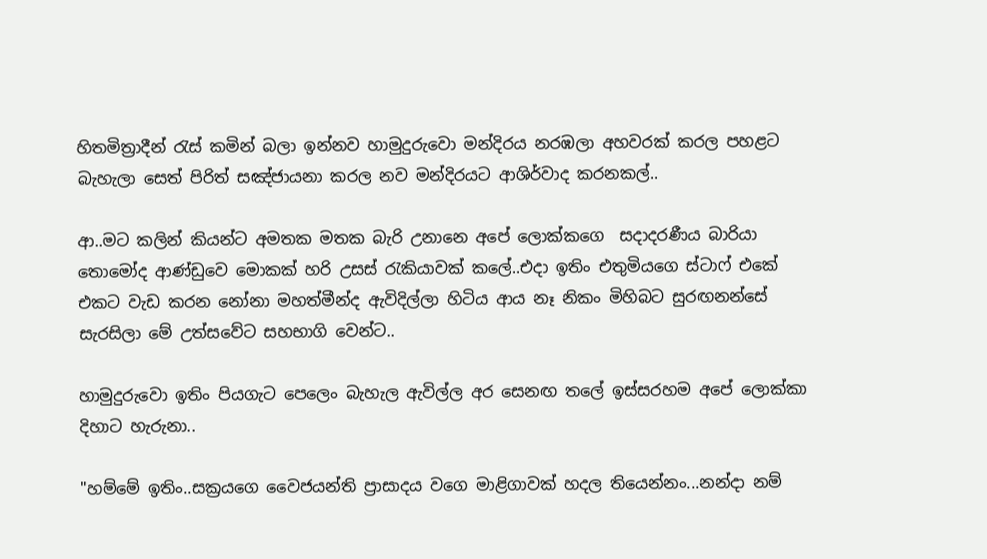හිතමිත්‍රාදීන් රැස් කමින් බලා ඉන්නව හාමුදුරුවො මන්දිරය නරඹලා අහවරක් කරල පහළට බැහැලා සෙත් පිරිත් සඤ්ජායනා කරල නව මන්දිරයට ආශිර්වාද කරනකල්..

ආ..මට කලින් කියන්ට අමතක මතක බැරි උනානෙ අපේ ලොක්කගෙ  සදාදරණීය බාරියා  තොමෝද ආණ්ඩුවෙ මොකක් හරි උසස් රැකියාවක් කලේ..එදා ඉතිං එතුමියගෙ ස්ටාෆ් එකේ එකට වැඩ කරන නෝනා මහත්මීන්ද ඇවිදිල්ලා හිටිය ආය නෑ නිකං මිහිබට සුරඟනන්සේ සැරසිලා මේ උත්සවේට සහභාගි වෙන්ට..

හාමුදුරුවො ඉතිං පියගැට පෙලෙං බැහැල ඇවිල්ල අර සෙනඟ තලේ ඉස්සරහම අපේ ලොක්කා දිහාට හැරුනා..

"හම්මේ ඉතිං..සක්‍රයගෙ වෛජයන්ති ප්‍රාසාදය වගෙ මාළිගාවක් හදල තියෙන්නං...නන්දා නම්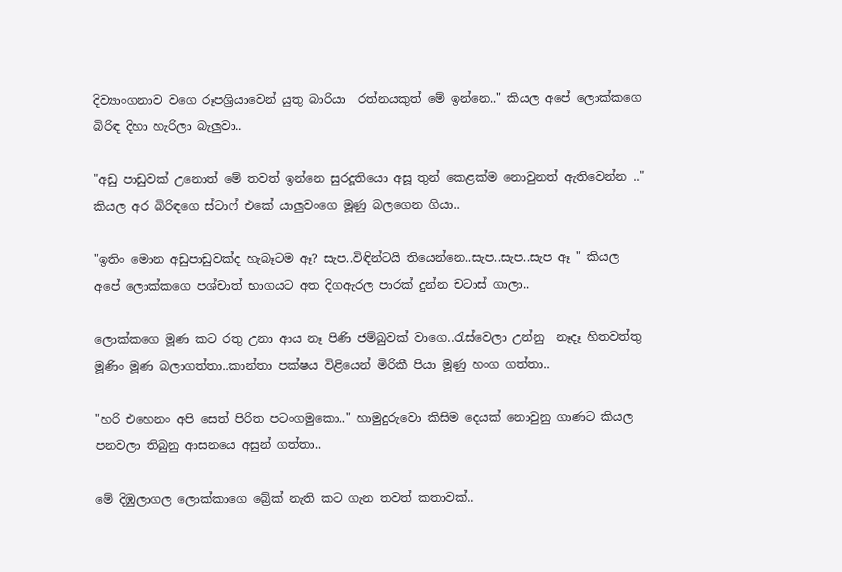දිව්‍යාංගනාව වගෙ රූපශ්‍රියාවෙන් යුතු බාරියා  රත්නයකුත් මේ ඉන්නෙ.." කියල අපේ ලොක්කගෙ බිරිඳ දිහා හැරිලා බැලුවා..

"අඩු පාඩුවක් උනොත් මේ තවත් ඉන්නෙ සුරදූතියො අසූ තුන් කෙළක්ම නොවුනත් ඇතිවෙන්න .." කියල අර බිරිඳගෙ ස්ටාෆ් එකේ යාලුවංගෙ මූණු බලගෙන ගියා..

"ඉතිං මොන අඩුපාඩුවක්ද හැබෑටම ඈ? සැප..විඳින්ටයි තියෙන්නෙ..සැප..සැප..සැප ඈ " කියල අපේ ලොක්කගෙ පශ්චාත් භාගයට අත දිගඇරල පාරක් දුන්න චටාස් ගාලා..

ලොක්කගෙ මූණ කට රතු උනා ආය නෑ පිණි ජම්බුවක් වාගෙ..රැස්වෙලා උන්නු  නෑදෑ හිතවත්තු මූණිං මූණ බලාගත්තා..කාන්තා පක්ෂය විළියෙන් මිරිකී පියා මූණු හංග ගත්තා..

"හරි එහෙනං අපි සෙත් පිරිත පටංගමුකො.." හාමුදුරුවො කිසිම දෙයක් නොවුනු ගාණට කියල පනවලා තිබුනු ආසනයෙ අසුන් ගත්තා..

මේ දිඹුලාගල ලොක්කාගෙ බ්‍රේක් නැති කට ගැන තවත් කතාවක්..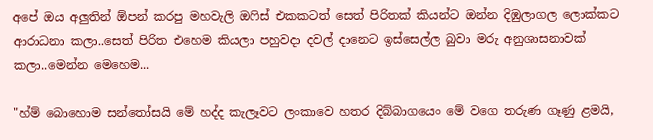අපේ ඔය අලුතින් ඕපන් කරපු මහවැලි ඔෆිස් එකකටත් සෙත් පිරිතක් කියන්ට ඔන්න දිඹුලාගල ලොක්කට ආරාධනා කලා..සෙත් පිරිත එහෙම කියලා පහුවදා දවල් දානෙට ඉස්සෙල්ල බුවා මරු අනුශාසනාවක් කලා..මෙන්න මෙහෙම...

"හ්ම් බොහොම සන්තෝසයි මේ හද්ද කැලෑවට ලංකාවෙ හතර දිබ්බාගයෙං මේ වගෙ තරුණ ගෑණු ළමයි,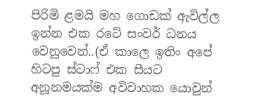පිරිමි ළමයි මහ ගොඩක් ඇවිල්ල ඉන්න එක රටේ සංවර් ධනය වෙනුවෙන්..(ඒ කාලෙ ඉතිං අපේ හිටපු ස්ටාෆ් එක සීයට අනූනමයක්ම අවිවාහක යොවුන්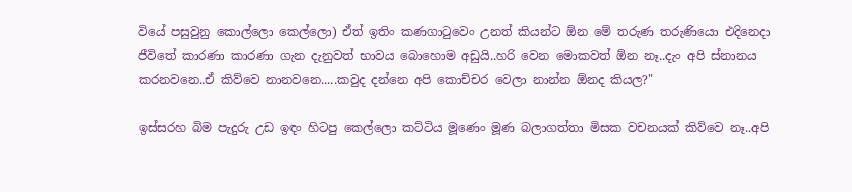වියේ පසුවුනු කොල්ලො කෙල්ලො) ඒත් ඉතිං කණගාටුවෙං උනත් කියන්ට ඕන මේ තරුණ තරුණියො එදිනෙදා ජීවිතේ කාරණා කාරණා ගැන දැනුවත් භාවය බොහොම අඩුයි..හරි වෙන මොකවත් ඕන නෑ..දැං අපි ස්නානය කරනවනෙ..ඒ කිව්වෙ නානවනෙ.....කවුද දන්නෙ අපි කොච්චර වෙලා නාන්න ඕනද කියල?"

ඉස්සරහ බිම පැදුරු උඩ ඉඳං හිටපු කෙල්ලො කට්ටිය මූණෙං මූණ බලාගත්තා මිසක වචනයක් කිව්වෙ නෑ..අපි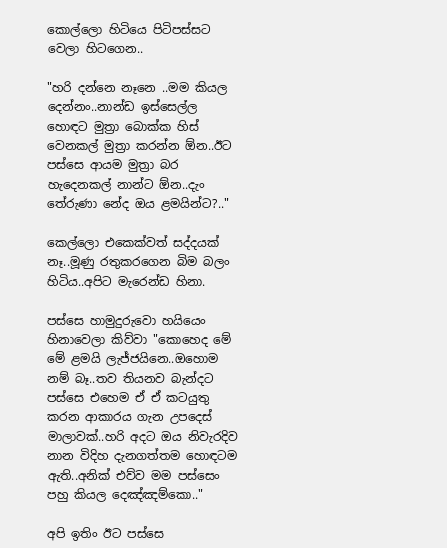කොල්ලො හිටියෙ පිටිපස්සට වෙලා හිටගෙන..

"හරි දන්නෙ නෑනෙ ..මම කියල දෙන්නං..නාන්ඩ ඉස්සෙල්ල හොඳට මුත්‍රා බොක්ක හිස් වෙනකල් මුත්‍රා කරන්න ඕන..ඊට පස්සෙ ආයම මුත්‍රා බර හැදෙනකල් නාන්ට ඕන..දැං තේරුණා නේද ඔය ළමයින්ට?.."

කෙල්ලො එකෙක්වත් සද්දයක් නෑ..මූණු රතුකරගෙන බිම බලං හිටිය..අපිට මැරෙන්ඩ හිනා.

පස්සෙ හාමුදුරුවො හයියෙං හිනාවෙලා කිව්වා "කොහෙද මේ මේ ළමයි ලැජ්ජයිනෙ..ඔහොම නම් බෑ..තව තියනව බැන්දට පස්සෙ එහෙම ඒ ඒ කටයුතු කරන ආකාරය ගැන උපදෙස් මාලාවක්..හරි අදට ඔය නිවැරදිව නාන විදිහ දැනගත්තම හොඳටම ඇති..අනික් එව්ව මම පස්සෙං පහු කියල දෙඤ්ඤම්කො.."

අපි ඉතිං ඊට පස්සෙ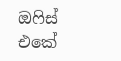ඔෆිස් එකේ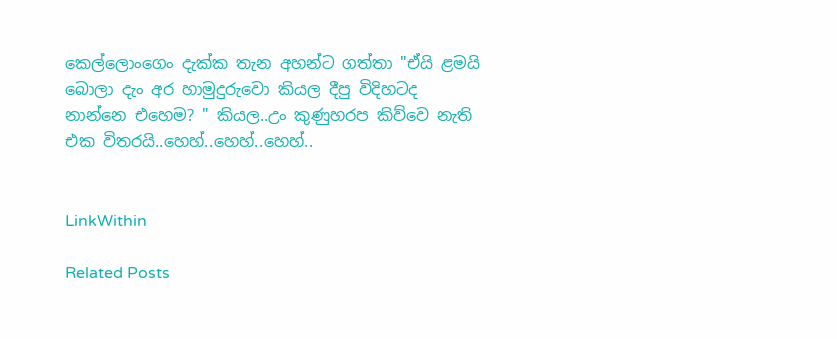කෙල්ලොංගෙං දැක්ක තැන අහන්ට ගත්තා "ඒයි ළමයි බොලා දැං අර හාමුදුරුවො කියල දීපු විදිහටද නාන්නෙ එහෙම? " කියල..උං කුණුහරප කිව්වෙ නැති එක විතරයි..හෙහ්..හෙහ්..හෙහ්..


LinkWithin

Related Posts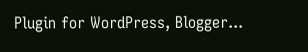Plugin for WordPress, Blogger...